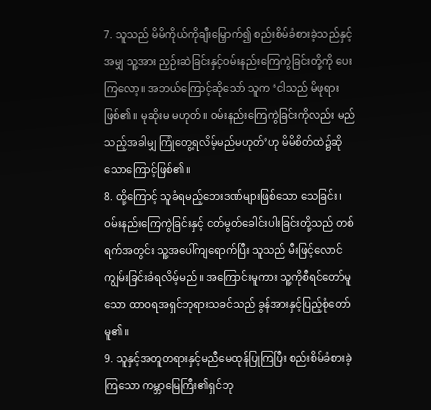7. သူသည် မိမိကိုယ်ကိုချီးမြှောက်၍ စည်းစိမ်ခံစားခဲ့သည်နှင့်အမျှ သူ့အား ညှဉ်းဆဲခြင်းနှင့်ဝမ်းနည်းကြေကွဲခြင်းတို့ကို ပေးကြလော့။ အဘယ်ကြောင့်ဆိုသော် သူက ‘ငါသည် မိဖုရားဖြစ်၏။ မုဆိုးမ မဟုတ်။ ဝမ်းနည်းကြေကွဲခြင်းကိုလည်း မည်သည့်အခါမျှ ကြုံတွေ့ရလိမ့်မည်မဟုတ်’ဟု မိမိစိတ်ထဲ၌ဆိုသောကြောင့်ဖြစ်၏။
8. ထို့ကြောင့် သူခံရမည့်ဘေးဒဏ်များဖြစ်သော သေခြင်း၊ ဝမ်းနည်းကြေကွဲခြင်းနှင့် ငတ်မွတ်ခေါင်းပါးခြင်းတို့သည် တစ်ရက်အတွင်း သူ့အပေါ်ကျရောက်ပြီး သူသည် မီးဖြင့်လောင်ကျွမ်းခြင်းခံရလိမ့်မည်။ အကြောင်းမူကား သူ့ကိုစီရင်တော်မူသော ထာဝရအရှင်ဘုရားသခင်သည် ခွန်အားနှင့်ပြည့်စုံတော်မူ၏။
9. သူနှင့်အတူတရားနှင့်မညီမေထုန်ပြုကြပြီး စည်းစိမ်ခံစားခဲ့ကြသော ကမ္ဘာမြေကြီး၏ရှင်ဘု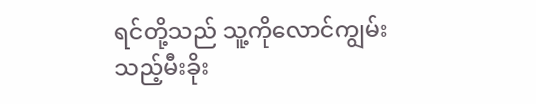ရင်တို့သည် သူ့ကိုလောင်ကျွမ်းသည့်မီးခိုး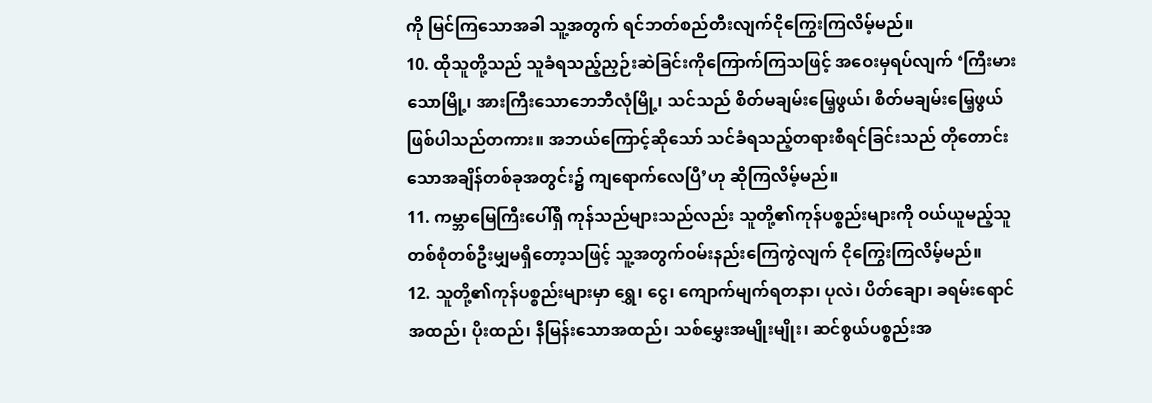ကို မြင်ကြသောအခါ သူ့အတွက် ရင်ဘတ်စည်တီးလျက်ငိုကြွေးကြလိမ့်မည်။
10. ထိုသူတို့သည် သူခံရသည့်ညှဉ်းဆဲခြင်းကိုကြောက်ကြသဖြင့် အဝေးမှရပ်လျက် ‘ကြီးမားသောမြို့၊ အားကြီးသောဘေဘီလုံမြို့၊ သင်သည် စိတ်မချမ်းမြေ့ဖွယ်၊ စိတ်မချမ်းမြေ့ဖွယ်ဖြစ်ပါသည်တကား။ အဘယ်ကြောင့်ဆိုသော် သင်ခံရသည့်တရားစီရင်ခြင်းသည် တိုတောင်းသောအချိန်တစ်ခုအတွင်း၌ ကျရောက်လေပြီ’ဟု ဆိုကြလိမ့်မည်။
11. ကမ္ဘာမြေကြီးပေါ်ရှိ ကုန်သည်များသည်လည်း သူတို့၏ကုန်ပစ္စည်းများကို ဝယ်ယူမည့်သူတစ်စုံတစ်ဦးမျှမရှိတော့သဖြင့် သူ့အတွက်ဝမ်းနည်းကြေကွဲလျက် ငိုကြွေးကြလိမ့်မည်။
12. သူတို့၏ကုန်ပစ္စည်းများမှာ ရွှေ၊ ငွေ၊ ကျောက်မျက်ရတနာ၊ ပုလဲ၊ ပိတ်ချော၊ ခရမ်းရောင်အထည်၊ ပိုးထည်၊ နီမြန်းသောအထည်၊ သစ်မွှေးအမျိုးမျိုး၊ ဆင်စွယ်ပစ္စည်းအ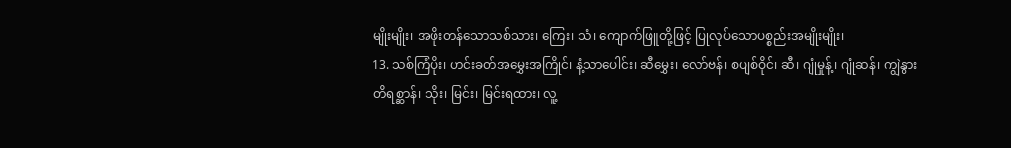မျိုးမျိုး၊ အဖိုးတန်သောသစ်သား၊ ကြေး၊ သံ၊ ကျောက်ဖြူတို့ဖြင့် ပြုလုပ်သောပစ္စည်းအမျိုးမျိုး၊
13. သစ်ကြံပိုး၊ ဟင်းခတ်အမွှေးအကြိုင်၊ နံ့သာပေါင်း၊ ဆီမွှေး၊ လော်ဗန်၊ စပျစ်ဝိုင်၊ ဆီ၊ ဂျုံမှုန့်၊ ဂျုံဆန်၊ ကျွဲနွားတိရစ္ဆာန်၊ သိုး၊ မြင်း၊ မြင်းရထား၊ လူ့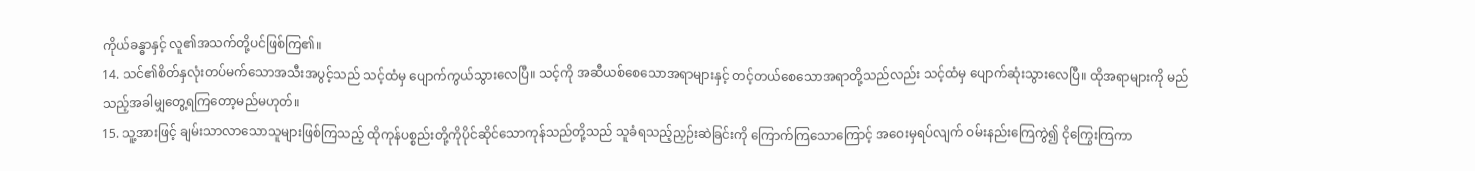ကိုယ်ခန္ဓာနှင့် လူ၏အသက်တို့ပင်ဖြစ်ကြ၏။
14. သင်၏စိတ်နှလုံးတပ်မက်သောအသီးအပွင့်သည် သင့်ထံမှ ပျောက်ကွယ်သွားလေပြီ။ သင့်ကို အဆီယစ်စေသောအရာများနှင့် တင့်တယ်စေသောအရာတို့သည်လည်း သင့်ထံမှ ပျောက်ဆုံးသွားလေပြီ။ ထိုအရာများကို မည်သည့်အခါမျှတွေ့ရကြတော့မည်မဟုတ်။
15. သူ့အားဖြင့် ချမ်းသာလာသောသူများဖြစ်ကြသည့် ထိုကုန်ပစ္စည်းတို့ကိုပိုင်ဆိုင်သောကုန်သည်တို့သည် သူခံရသည့်ညှဉ်းဆဲခြင်းကို ကြောက်ကြသောကြောင့် အဝေးမှရပ်လျက် ဝမ်းနည်းကြေကွဲ၍ ငိုကြွေးကြကာ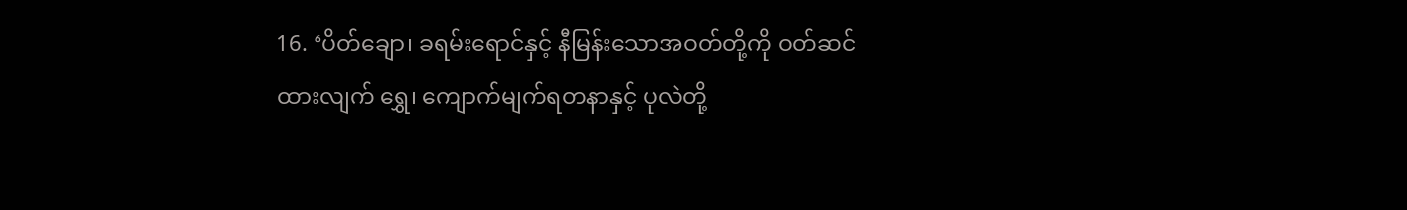16. ‘ပိတ်ချော၊ ခရမ်းရောင်နှင့် နီမြန်းသောအဝတ်တို့ကို ဝတ်ဆင်ထားလျက် ရွှေ၊ ကျောက်မျက်ရတနာနှင့် ပုလဲတို့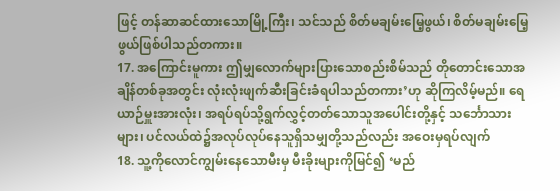ဖြင့် တန်ဆာဆင်ထားသောမြို့ကြီး၊ သင်သည် စိတ်မချမ်းမြေ့ဖွယ်၊ စိတ်မချမ်းမြေ့ဖွယ်ဖြစ်ပါသည်တကား။
17. အကြောင်းမူကား ဤမျှလောက်များပြားသောစည်းစိမ်သည် တိုတောင်းသောအချိန်တစ်ခုအတွင်း လုံးလုံးဖျက်ဆီးခြင်းခံရပါသည်တကား’ဟု ဆိုကြလိမ့်မည်။ ရေယာဉ်မှူးအားလုံး၊ အရပ်ရပ်သို့ရွက်လွှင့်တတ်သောသူအပေါင်းတို့နှင့် သင်္ဘောသားများ၊ ပင်လယ်ထဲ၌အလုပ်လုပ်နေသူရှိသမျှတို့သည်လည်း အဝေးမှရပ်လျက်
18. သူ့ကိုလောင်ကျွမ်းနေသောမီးမှ မီးခိုးများကိုမြင်၍ ‘မည်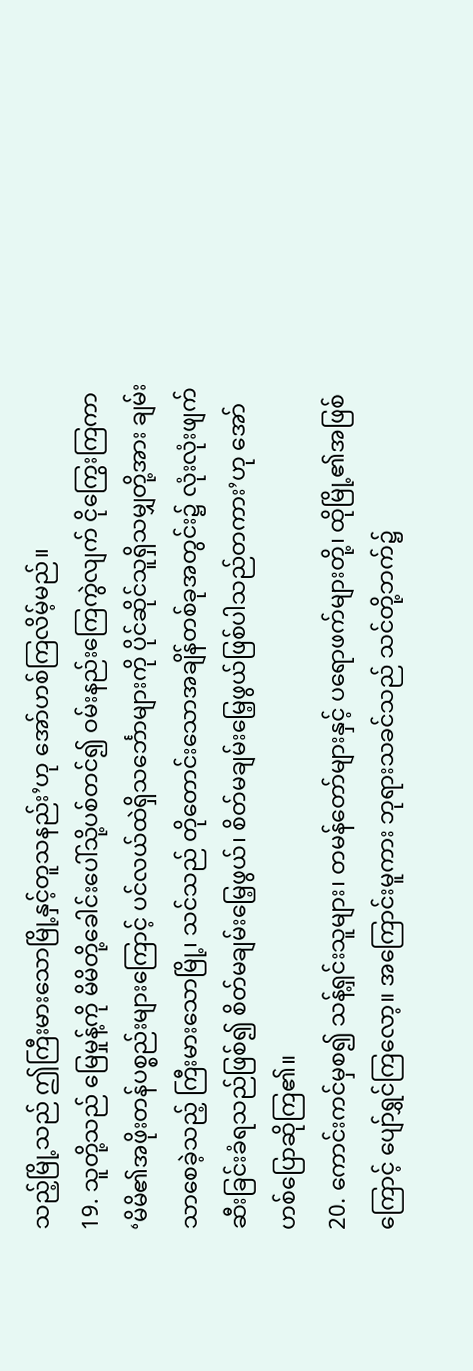သည့်မြို့သည် ဤကြီးမားသောမြို့နှင့်တူသနည်း’ဟု အော်ဟစ်ကြလိမ့်မည်။
19. သူတို့သည် မြေမှုန့်ကို မိမိတို့ခေါင်းပေါ်သို့ပစ်တင်၍ ဝမ်းနည်းကြေကွဲလျက် ငိုကြွေးကြကာ ‘မိမိ၏အဖိုးတန်ပစ္စည်းများကြောင့် ပင်လယ်ထဲရှိသင်္ဘောများကို ပိုင်ဆိုင်သူရှိသမျှတို့အား ချမ်းသာစေခဲ့သည့် ကြီးမားသောမြို့၊ သင်သည် တိုတောင်းသောအချိန်တစ်ခုအတွင်း၌ လုံးလုံးဖျက်ဆီးခြင်းခံရသည်ဖြစ်၍ စိတ်မချမ်းမြေ့ဖွယ်၊ စိတ်မချမ်းမြေ့ဖွယ်ဖြစ်ပါသည်တကား’ဟု အော်ဟစ်ပြောဆိုကြ၏။
20. ကောင်းကင်မှစ၍ သန့်ရှင်းသူများ၊ တမန်တော်များနှင့် ပရောဖက်များတို့၊ ထိုမြို့၏အဖြစ်ကြောင့် ပျော်ရွှင်ကြလော့။ အကြောင်းမူကား ဘုရားသခင်သည် သင်တို့ဘက်၌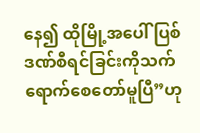နေ၍ ထိုမြို့အပေါ် ပြစ်ဒဏ်စီရင်ခြင်းကိုသက်ရောက်စေတော်မူပြီ”ဟု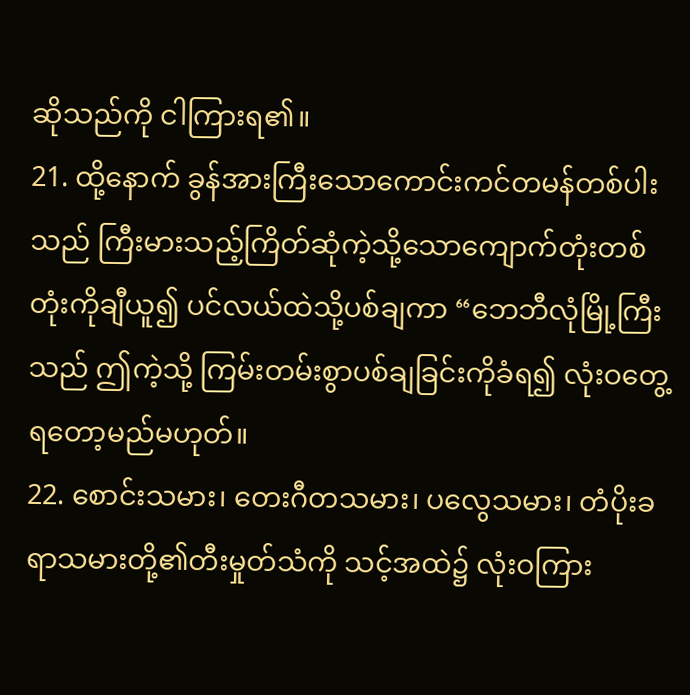ဆိုသည်ကို ငါကြားရ၏။
21. ထို့နောက် ခွန်အားကြီးသောကောင်းကင်တမန်တစ်ပါးသည် ကြီးမားသည့်ကြိတ်ဆုံကဲ့သို့သောကျောက်တုံးတစ်တုံးကိုချီယူ၍ ပင်လယ်ထဲသို့ပစ်ချကာ “ဘေဘီလုံမြို့ကြီးသည် ဤကဲ့သို့ ကြမ်းတမ်းစွာပစ်ချခြင်းကိုခံရ၍ လုံးဝတွေ့ရတော့မည်မဟုတ်။
22. စောင်းသမား၊ တေးဂီတသမား၊ ပလွေသမား၊ တံပိုးခရာသမားတို့၏တီးမှုတ်သံကို သင့်အထဲ၌ လုံးဝကြား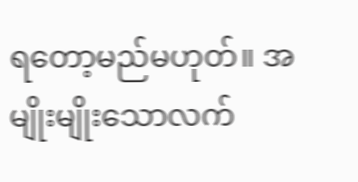ရတော့မည်မဟုတ်။ အမျိုးမျိုးသောလက်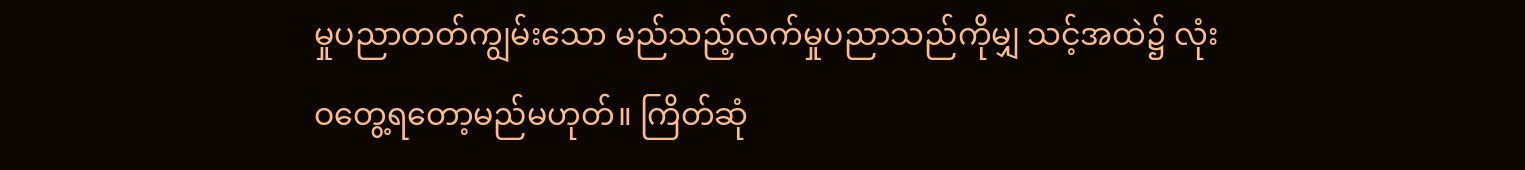မှုပညာတတ်ကျွမ်းသော မည်သည့်လက်မှုပညာသည်ကိုမျှ သင့်အထဲ၌ လုံးဝတွေ့ရတော့မည်မဟုတ်။ ကြိတ်ဆုံ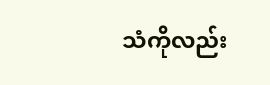သံကိုလည်း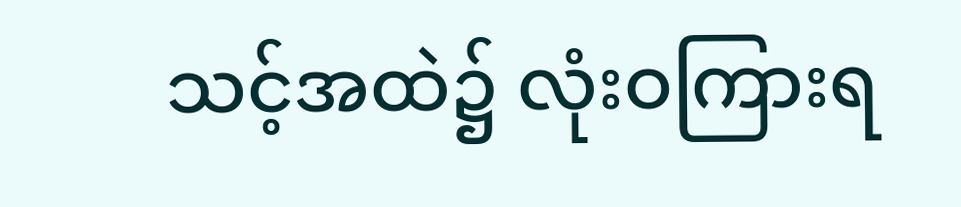သင့်အထဲ၌ လုံးဝကြားရ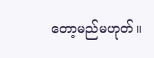တော့မည်မဟုတ်။